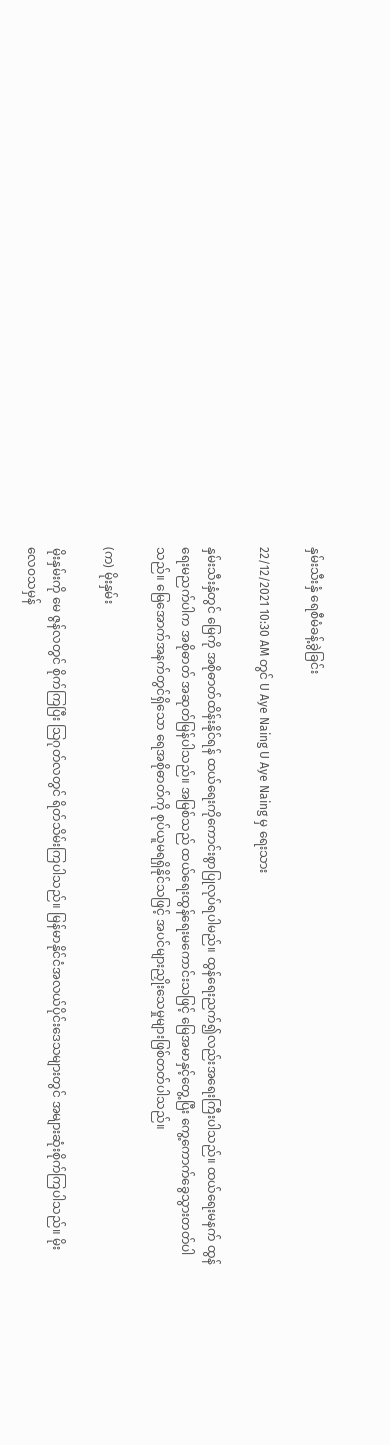နှမ်းသီးနှံ ရေစီမံခန့်ခွဲခြင်း

22/12/2021 10:30 AM တွင် U Aye Naing U Aye Naing မှ ရေးသား

နှမ်းသီးနှံတွင် မြေကို အစိုဓာတ်ထိန်းနိုင်ရန် ထယ်ရေးကိုကောင်းစွာပြုလုပ်ရပါမည်။ ထွန်ရေးညက်၍လည်းအရေးကြီးပါသည်။ ထယ်ရေးမနက် ထွန်ရေးမညက်ပါက အစိုဓာတ် အဆုတ်မြန်ပါသည်။ အမြစ်သည် ထယ်ရေးထွန်ရေးမကောင်းသဖြင့် မြေအမာနှင့်တွေ့ပြီး ကွေ့ကောက်ခွေသွားတတ်ပါသည်။ မြေအောက်အနက်တွင်ရှိသော ရေအစိုဓာတ်ကို စုပ်ယူမရရှိနိုင်သဖြင့် အပင်များညှိုးသေမှုများဖြစ်တတ်ပါသည်။

(က) မိုးနှမ်း

မိုးနှမ်းကို မေ ဇွန်လတွင် စိုက်ကြပြီး သြဂုတ်လတွင် ရိတ်သိမ်းကြပါသည်။ မြန်မာနိုင်ငံအလယ်ပိုင်းဒေသများတွင် အများဆုံးစိုက်ကြပါသည်။ မိုးလေဝသမှန်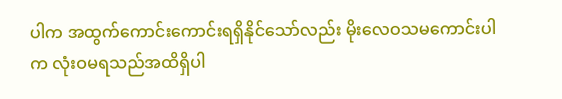ပါက အထွက်ကောင်းကောင်းရရှိနိုင်သော်လည်း မိုးလေဝသမကောင်းပါက လုံးဝမရသည်အထိရှိပါ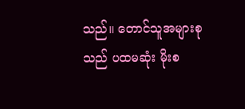သည်။ တောင်သူအများစုသည် ပထမဆုံး မိုးစ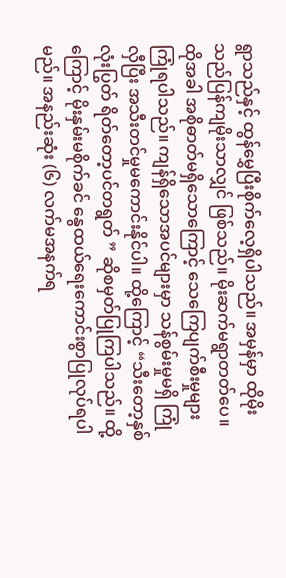ရွာသည်နှင့် ထွန်မွှေပြီးစိုက်လေ့ရှိပါသည်။ အမှန်မှာ ထိုမိုးသည်ပြန်ကျမိုးသာလျှင် ဖြစ်သည်။ မိုးဆက်မရွာတတ်ပေ။ ထိုအခါ အစိုဓာတ်မရှိသောကြောင့် သေကြေပျက်စီးမှုများ ကြုံရပါသည်။ ကျန်ရှိသောအပင်များမှာ သန်စွမ်းမှုမရှိ ကြုံလှီပြီး အသီးတင်မှုမကောင်းနိုင်ပါ။ ထို့ကြောင့် “သီးတော့နှစ်လုံးပြွတ် ရိတ်တော့ပင်တရွတ် ” ဆိုစမှတ်ပြုကြပါသည်။ ထို့ကြောင့် မိုးနှမ်းမစိုက်ခင် နွေထယ်ရေးကောင်းစွာပြုလုပ်ရပါမည်။ အနည်းဆုံး (၆) လက်မအနက်ရ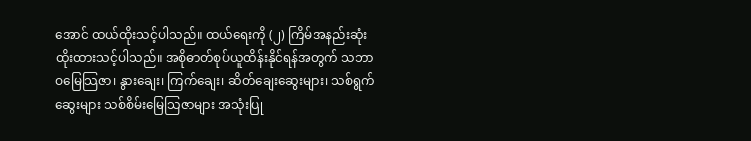အောင် ထယ်ထိုးသင့်ပါသည်။ ထယ်ရေးကို (၂) ကြိမ်အနည်းဆုံးထိုးထားသင့်ပါသည်။ အစိုဓာတ်စုပ်ယူထိန်းနိုင်ရန်အတွက် သဘာဝမြေသြဇာ၊ နွားချေး၊ ကြက်ချေး၊ ဆိတ်ချေးဆွေးများ၊ သစ်ရွက်ဆွေးများ သစ်စိမ်းမြေသြဇာများ အသုံးပြု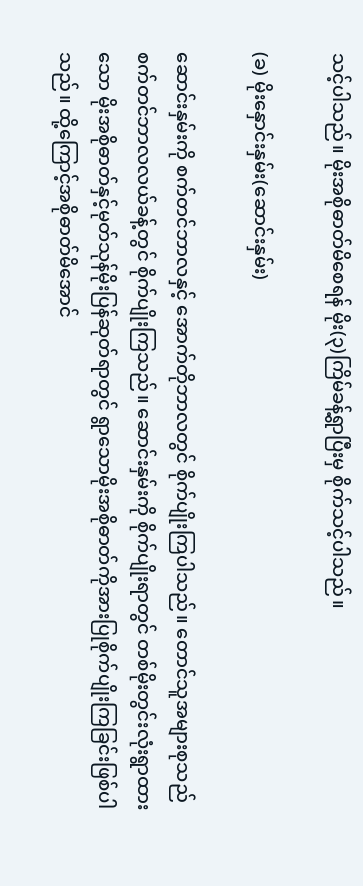သင့်ပါသည်။ မိုးအစိုဓာတ်မိစေရန် မိုး(၃)ကြိမ်ခန့်ရွာပြီးမှ စိုက်သင့်ပါသည်။

(ခ) မိုးနှောင်းနှမ်း(ဆောင်းနှမ်း)

ဆောင်းနှမ်းကို စက်တင်ဘာလနှင့် အောက်တိုဘာလတွင် စိုက်ပျိုးကြပါသည်။ တောင်သူအများစုသည်  စက်တင်ဘာလလယ်ခန့်တွင် စိုက်ပျိုးကြသည်။ ဆောင်းနှမ်းကို စိုက်ပျိုးရာတွင် တစ်မိုးတွင်းလုံးရွာထားသော မိုးအစိုဓာတ်နှင့်မုတ်သုန်မိုးပြန်ဆုတ်ရာတွင် ရွာသောမိုးအစိုဓာတ်ကိုအားပြုစိုက်ပျိုးကြခြင်းဖြစ်ပါသည်။ ထို့ကြောင့်အစိုဓာတ်မိအောင်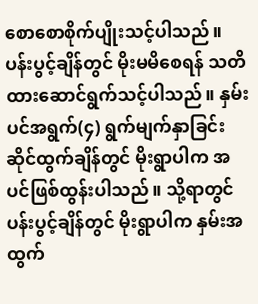စောစောစိုက်ပျိုးသင့်ပါသည်။ ပန်းပွင့်ချိန်တွင် မိုးမမိစေရန် သတိထားဆောင်ရွက်သင့်ပါသည်။ နှမ်းပင်အရွက်(၄) ရွက်မျက်နှာခြင်းဆိုင်ထွက်ချိန်တွင် မိုးရွာပါက အပင်ဖြစ်ထွန်းပါသည်။ သို့ရာတွင် ပန်းပွင့်ချိန်တွင် မိုးရွာပါက နှမ်းအထွက်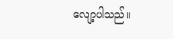လျော့ပါသည်။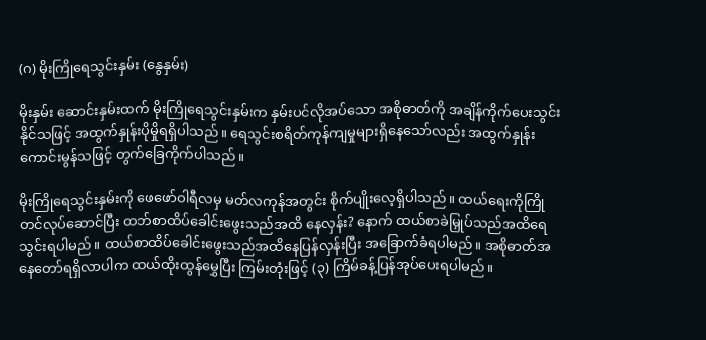(ဂ) မိုးကြိုရေသွင်းနှမ်း (နွေနှမ်း)

မိုးနှမ်း ဆောင်းနှမ်းထက် မိုးကြိုရေသွင်းနှမ်းက နှမ်းပင်လိုအပ်သော အစိုဓာတ်ကို အချိန်ကိုက်ပေးသွင်းနိုင်သဖြင့် အထွက်နှုန်းပိုမှိုရရှိပါသည်။ ရေသွင်းစရိတ်ကုန်ကျမှုများရှိနေသော်လည်း အထွက်နှုန်းကောင်းမွန်သဖြင့် တွက်ခြေကိုက်ပါသည်။

မိုးကြိုရေသွင်းနှမ်းကို ဖေဖော်ဝါရီလမှ မတ်လကုန်အတွင်း စိုက်ပျိုးလေ့ရှိပါသည်။ ထယ်ရေးကိုကြိုတင်လုပ်ဆောင်ပြီး ထဘ်စာထိပ်ခေါင်းဖွေးသည်အထိ နေလှန်း? နောက် ထယ်စာခဲမြှုပ်သည်အထိရေသွင်းရပါမည်။ ထယ်စာထိပ်ခေါင်းဖွေးသည်အထိနေပြန်လှန်းပြီး အခြောက်ခံရပါမည်။ အစိုဓာတ်အနေတော်ရရှိလာပါက ထယ်ထိုးထွန်မွှေပြီး ကြမ်းတုံးဖြင့် (၃) ကြိမ်ခန့်ပြန်အုပ်ပေးရပါမည်။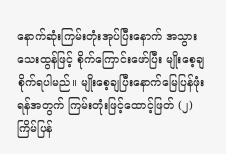နောက်ဆုံးကြမ်းတုံးအုပ်ပြီးနောက် အသွားသေးထွန်ဖြင့် စိုက်ကြောင်းဖော်ပြီး မျိုးစေ့ချစိုက်ရပါမည်။ မျိုးစေ့ချပြီးနောက်မြေပြန်ဖုံးရန်အတွက် ကြမ်းတုံးဖြင့်ထောင့်ဖြတ် (၂) ကြိမ်ပြန်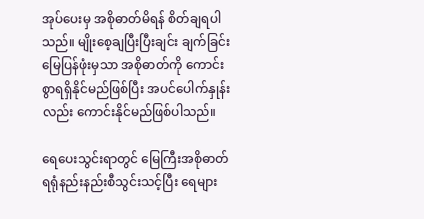အုပ်ပေးမှ အစိုဓာတ်မိရန် စိတ်ချရပါသည်။ မျိုးစေ့ချပြီးပြီးချင်း ချက်ခြင်းမြေပြန်ဖုံးမှသာ အစိုဓာတ်ကို ကောင်းစွာရရှိနိုင်မည်ဖြစ်ပြီး အပင်ပေါက်နှုန်းလည်း ကောင်းနိုင်မည်ဖြစ်ပါသည်။

ရေပေးသွင်းရာတွင် မြေကြီးအစိုဓာတ်ရရုံနည်းနည်းစီသွင်းသင့်ပြီး ရေများ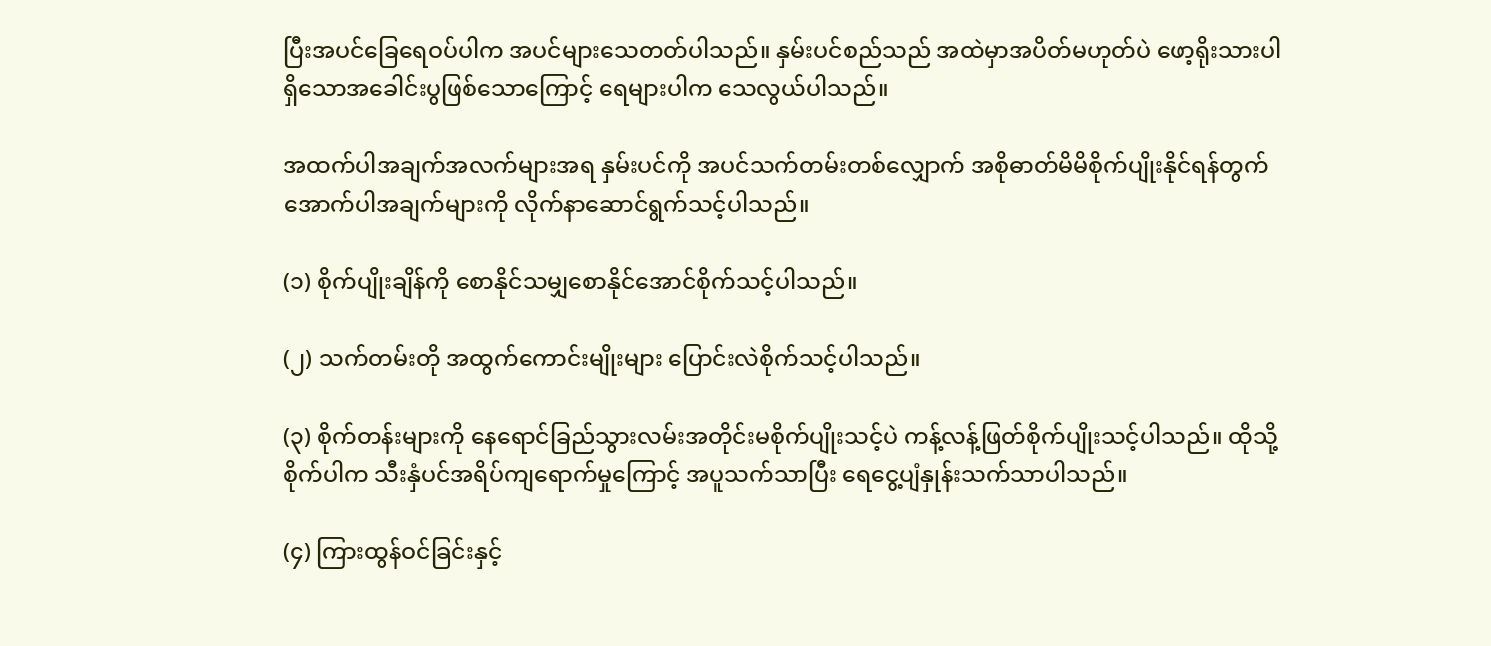ပြီးအပင်ခြေရေဝပ်ပါက အပင်များသေတတ်ပါသည်။ နှမ်းပင်စည်သည် အထဲမှာအပိတ်မဟုတ်ပဲ ဖော့ရိုးသားပါရှိသောအခေါင်းပွဖြစ်သောကြောင့် ရေများပါက သေလွယ်ပါသည်။

အထက်ပါအချက်အလက်များအရ နှမ်းပင်ကို အပင်သက်တမ်းတစ်လျှောက် အစိုဓာတ်မိမိစိုက်ပျိုးနိုင်ရန်တွက် အောက်ပါအချက်များကို လိုက်နာဆောင်ရွက်သင့်ပါသည်။

(၁) စိုက်ပျိုးချိန်ကို စောနိုင်သမျှစောနိုင်အောင်စိုက်သင့်ပါသည်။

(၂) သက်တမ်းတို အထွက်ကောင်းမျိုးများ ပြောင်းလဲစိုက်သင့်ပါသည်။

(၃) စိုက်တန်းများကို နေရောင်ခြည်သွားလမ်းအတိုင်းမစိုက်ပျိုးသင့်ပဲ ကန့်လန့်ဖြတ်စိုက်ပျိုးသင့်ပါသည်။ ထိုသို့စိုက်ပါက သီးနှံပင်အရိပ်ကျရောက်မှုကြောင့် အပူသက်သာပြီး ရေငွေ့ပျံနှုန်းသက်သာပါသည်။

(၄) ကြားထွန်ဝင်ခြင်းနှင့်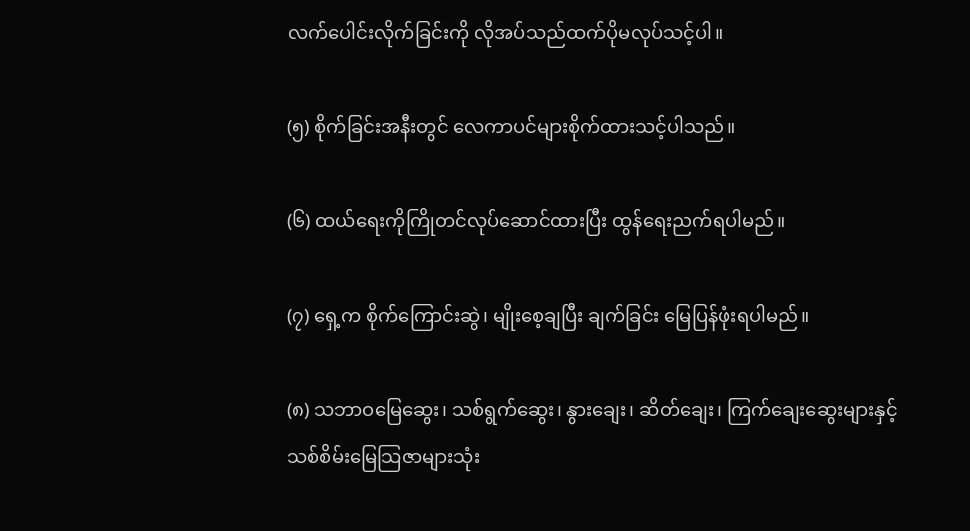လက်ပေါင်းလိုက်ခြင်းကို လိုအပ်သည်ထက်ပိုမလုပ်သင့်ပါ။

(၅) စိုက်ခြင်းအနီးတွင် လေကာပင်များစိုက်ထားသင့်ပါသည်။

(၆) ထယ်ရေးကိုကြိုတင်လုပ်ဆောင်ထားပြီး ထွန်ရေးညက်ရပါမည်။

(၇) ရှေ့က စိုက်ကြောင်းဆွဲ၊ မျိုးစေ့ချပြီး ချက်ခြင်း မြေပြန်ဖုံးရပါမည်။

(၈) သဘာဝမြေဆွေး၊ သစ်ရွက်ဆွေး၊ နွားချေး၊ ဆိတ်ချေး၊ ကြက်ချေးဆွေးများနှင့် သစ်စိမ်းမြေသြဇာများသုံး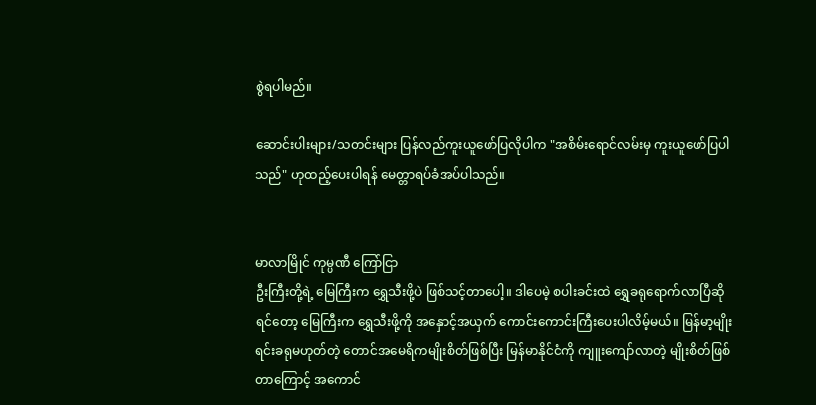စွဲရပါမည်။

ဆောင်းပါးများ/သတင်းများ ပြန်လည်ကူးယူဖော်ပြလိုပါက "အစိမ်းရောင်လမ်းမှ ကူးယူဖော်ပြပါသည်" ဟုထည့်ပေးပါရန် မေတ္တာရပ်ခံအပ်ပါသည်။


မာလာမြိုင် ကုမ္ပဏီ ကြော်ငြာ
ဦးကြီးတို့ရဲ့ မြေကြီးက ရွှေသီးဖို့ပဲ ဖြစ်သင့်တာပေါ့။ ဒါပေမဲ့ စပါးခင်းထဲ ရွှေခရုရောက်လာပြီဆိုရင်တော့ မြေကြီးက ရွှေသီးဖို့ကို အနှောင့်အယှက် ကောင်းကောင်းကြီးပေးပါလိမ့်မယ်။ မြန်မာ့မျိုးရင်းခရုမဟုတ်တဲ့ တောင်အမေရိကမျိုးစိတ်ဖြစ်ပြီး မြန်မာနိုင်ငံကို ကျူးကျော်လာတဲ့ မျိုးစိတ်ဖြစ်တာကြောင့် အကောင်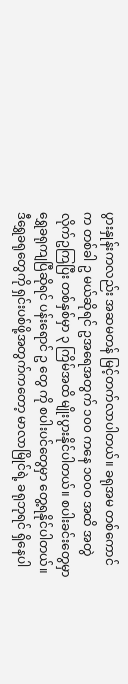ပွားနှုန်းကလည်း အဆမတန် မြင့်တက်လာပါတယ်။ ခရုအမ တစ်ကောင်က တစ်ခါ ဥ မယ်ဆိုရင် ဥအရေအတွက် ၁၀၀ ကနေ ၁၀၀၀ အထိ အတွဲလိုက်ဥကြပြီး တစ်နှစ်မှာ ၃ ကြိမ်အထိ မျိုးပွားနိုင်ပါတယ်။ စပါးခင်းတွေမှာ ရွှေခရုကျပြီဆိုရင် ပန်းရောင် ဥ တွေ ကို စပါးပင်တွေမှာ တွေ့ရနိုင်ပါတယ်။ ဒီရွှေခရုတွေကို ရှင်းပစ်ဖို့အတွက်ကတော့ မာလာမြိုင်ရဲ့ ခရုဘုရင် ရှိနေပါ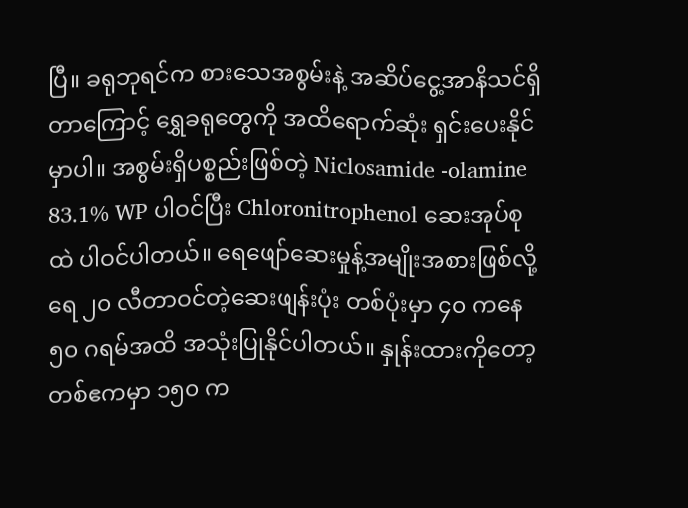ပြီ။ ခရုဘုရင်က စားသေအစွမ်းနဲ့ အဆိပ်ငွေ့အာနိသင်ရှိတာကြောင့် ရွှေခရုတွေကို အထိရောက်ဆုံး ရှင်းပေးနိုင်မှာပါ။ အစွမ်းရှိပစ္စည်းဖြစ်တဲ့ Niclosamide -olamine 83.1% WP ပါဝင်ပြီး Chloronitrophenol ဆေးအုပ်စုထဲ ပါဝင်ပါတယ်။ ရေဖျော်ဆေးမှုန့်အမျိုးအစားဖြစ်လို့ ရေ ၂၀ လီတာဝင်တဲ့ဆေးဖျန်းပုံး တစ်ပုံးမှာ ၄၀ ကနေ ၅၀ ဂရမ်အထိ အသုံးပြုနိုင်ပါတယ်။ နှုန်းထားကိုတော့ တစ်ဧကမှာ ၁၅၀ က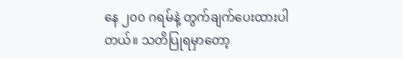နေ ၂၀၀ ဂရမ်နဲ့ တွက်ချက်ပေးထားပါတယ်။ သတိပြုရမှာတော့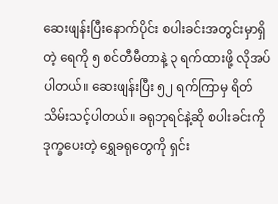ဆေးဖျန်းပြီးနောက်ပိုင်း စပါးခင်းအတွင်းမှာရှိတဲ့ ရေကို ၅ စင်တီမီတာနဲ့ ၃ ရက်ထားဖို့ လိုအပ်ပါတယ်။ ဆေးဖျန်းပြီး ၅၂ ရက်ကြာမှ ရိတ်သိမ်းသင့်ပါတယ်။ ခရုဘုရင်နဲ့ဆို စပါးခင်းကို ဒုက္ခပေးတဲ့ ရွှေခရုတွေကို ရှင်း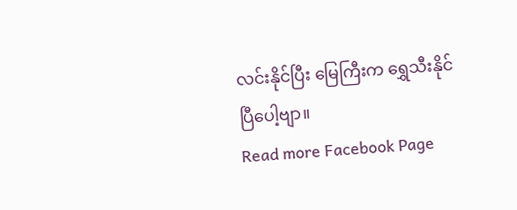လင်းနိုင်ပြီး မြေကြီးက ရွှေသီးနိုင်ပြီပေါ့ဗျာ။
Read more Facebook Page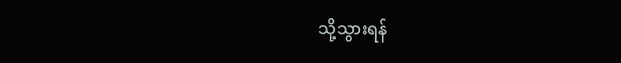သို့သွားရန်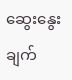ဆွေးနွေးချက်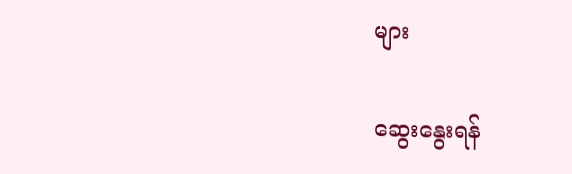များ

ဆွေးနွေးရန်